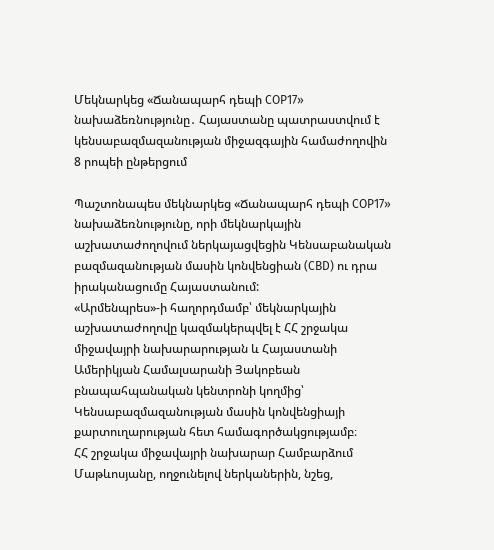Մեկնարկեց «Ճանապարհ դեպի COP17» նախաձեռնությունը․ Հայաստանը պատրաստվում է կենսաբազմազանության միջազգային համաժողովին
8 րոպեի ընթերցում

Պաշտոնապես մեկնարկեց «Ճանապարհ դեպի COP17» նախաձեռնությունը, որի մեկնարկային աշխատաժողովում ներկայացվեցին Կենսաբանական բազմազանության մասին կոնվենցիան (CBD) ու դրա իրականացումը Հայաստանում:
«Արմենպրես»-ի հաղորդմամբ՝ մեկնարկային աշխատաժողովը կազմակերպվել է ՀՀ շրջակա միջավայրի նախարարության և Հայաստանի Ամերիկյան Համալսարանի Յակոբեան բնապահպանական կենտրոնի կողմից՝ Կենսաբազմազանության մասին կոնվենցիայի քարտուղարության հետ համագործակցությամբ։
ՀՀ շրջակա միջավայրի նախարար Համբարձում Մաթևոսյանը, ողջունելով ներկաներին, նշեց,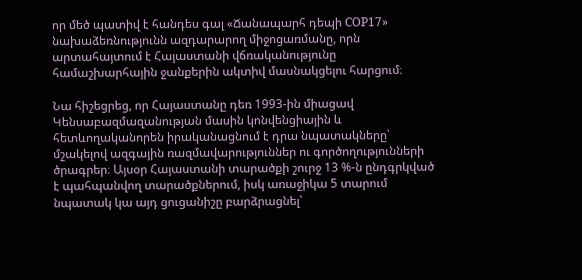որ մեծ պատիվ է հանդես գալ «Ճանապարհ դեպի COP17» նախաձեռնությունն ազդարարող միջոցառմանը, որն արտահայտում է Հայաստանի վճռականությունը համաշխարհային ջանքերին ակտիվ մասնակցելու հարցում։

Նա հիշեցրեց, որ Հայաստանը դեռ 1993-ին միացավ Կենսաբազմազանության մասին կոնվենցիային և հետևողականորեն իրականացնում է դրա նպատակները՝ մշակելով ազգային ռազմավարություններ ու գործողությունների ծրագրեր։ Այսօր Հայաստանի տարածքի շուրջ 13 %-ն ընդգրկված է պահպանվող տարածքներում, իսկ առաջիկա 5 տարում նպատակ կա այդ ցուցանիշը բարձրացնել՝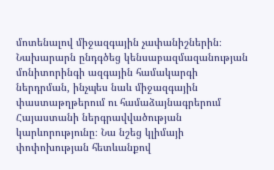մոտենալով միջազգային չափանիշներին։
Նախարարն ընդգծեց կենսաբազմազանության մոնիտորինգի ազգային համակարգի ներդրման, ինչպես նաև միջազգային փաստաթղթերում ու համաձայնագրերում Հայաստանի ներգրավվածության կարևորությունը։ Նա նշեց կլիմայի փոփոխության հետևանքով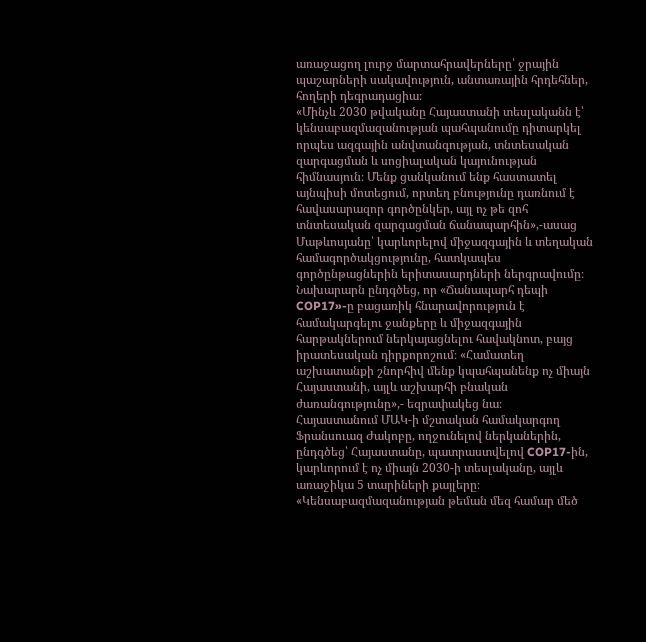առաջացող լուրջ մարտահրավերները՝ ջրային պաշարների սակավություն, անտառային հրդեհներ, հողերի դեգրադացիա։
«Մինչև 2030 թվականը Հայաստանի տեսլականն է՝ կենսաբազմազանության պահպանումը դիտարկել որպես ազգային անվտանգության, տնտեսական զարգացման և սոցիալական կայունության հիմնասյուն։ Մենք ցանկանում ենք հաստատել այնպիսի մոտեցում, որտեղ բնությունը դառնում է հավասարազոր գործընկեր, այլ ոչ թե զոհ տնտեսական զարգացման ճանապարհին»,-ասաց Մաթևոսյանը՝ կարևորելով միջազգային և տեղական համագործակցությունը, հատկապես գործընթացներին երիտասարդների ներգրավումը։
Նախարարն ընդգծեց, որ «Ճանապարհ դեպի COP17»-ը բացառիկ հնարավորություն է համակարգելու ջանքերը և միջազգային հարթակներում ներկայացնելու հավակնոտ, բայց իրատեսական դիրքորոշում։ «Համատեղ աշխատանքի շնորհիվ մենք կպահպանենք ոչ միայն Հայաստանի, այլև աշխարհի բնական ժառանգությունը»,- եզրափակեց նա։
Հայաստանում ՄԱԿ-ի մշտական համակարգող Ֆրանսուազ Ժակոբը, ողջունելով ներկաներին, ընդգծեց՝ Հայաստանը, պատրաստվելով COP17-ին, կարևորում է ոչ միայն 2030-ի տեսլականը, այլև առաջիկա 5 տարիների քայլերը։
«Կենսաբազմազանության թեման մեզ համար մեծ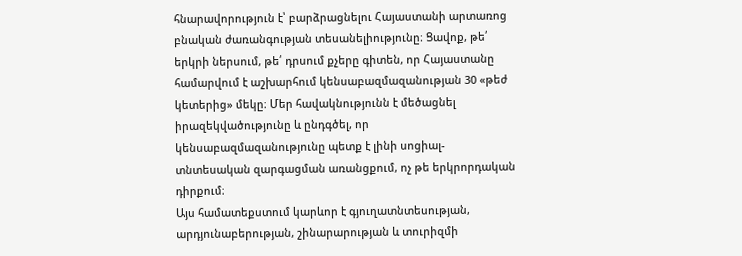հնարավորություն է՝ բարձրացնելու Հայաստանի արտառոց բնական ժառանգության տեսանելիությունը։ Ցավոք, թե՛ երկրի ներսում, թե՛ դրսում քչերը գիտեն, որ Հայաստանը համարվում է աշխարհում կենսաբազմազանության 30 «թեժ կետերից» մեկը։ Մեր հավակնությունն է մեծացնել իրազեկվածությունը և ընդգծել, որ կենսաբազմազանությունը պետք է լինի սոցիալ-տնտեսական զարգացման առանցքում, ոչ թե երկրորդական դիրքում։
Այս համատեքստում կարևոր է գյուղատնտեսության, արդյունաբերության, շինարարության և տուրիզմի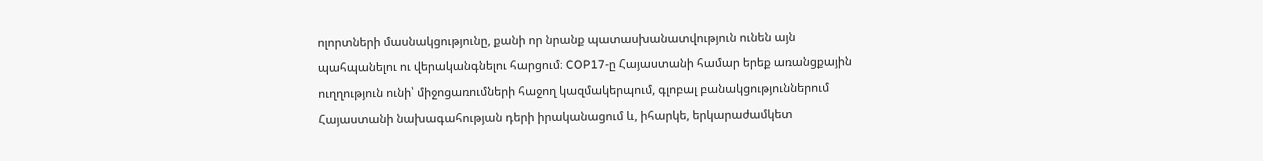ոլորտների մասնակցությունը, քանի որ նրանք պատասխանատվություն ունեն այն պահպանելու ու վերականգնելու հարցում։ COP17-ը Հայաստանի համար երեք առանցքային ուղղություն ունի՝ միջոցառումների հաջող կազմակերպում, գլոբալ բանակցություններում Հայաստանի նախագահության դերի իրականացում և, իհարկե, երկարաժամկետ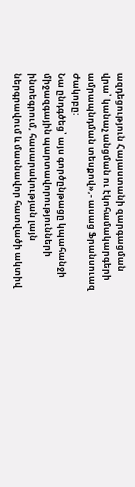ազդեցություն Հայաստանի զարգացման վրա՝ կանաչ անցման ու էկոհամակարգերի ամրապնդման տեսքով»,- ասաց Ֆրանսուազ Ժակոբը:
Նա ընդգծեց՝ այս գործընթացը կպահանջի միջազգային պարտավորությունների ինտեգրում, հասարակության լայն ներգրավում և մասնավոր հատվածի ակտիվ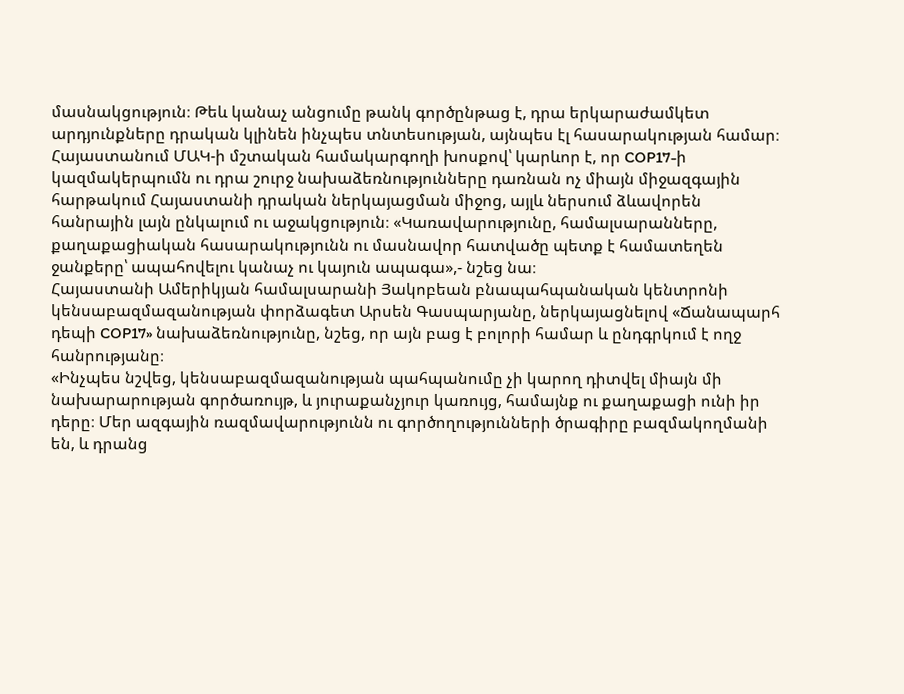մասնակցություն։ Թեև կանաչ անցումը թանկ գործընթաց է, դրա երկարաժամկետ արդյունքները դրական կլինեն ինչպես տնտեսության, այնպես էլ հասարակության համար։
Հայաստանում ՄԱԿ-ի մշտական համակարգողի խոսքով՝ կարևոր է, որ COP17-ի կազմակերպումն ու դրա շուրջ նախաձեռնությունները դառնան ոչ միայն միջազգային հարթակում Հայաստանի դրական ներկայացման միջոց, այլև ներսում ձևավորեն հանրային լայն ընկալում ու աջակցություն։ «Կառավարությունը, համալսարանները, քաղաքացիական հասարակությունն ու մասնավոր հատվածը պետք է համատեղեն ջանքերը՝ ապահովելու կանաչ ու կայուն ապագա»,- նշեց նա։
Հայաստանի Ամերիկյան համալսարանի Յակոբեան բնապահպանական կենտրոնի կենսաբազմազանության փորձագետ Արսեն Գասպարյանը, ներկայացնելով «Ճանապարհ դեպի COP17» նախաձեռնությունը, նշեց, որ այն բաց է բոլորի համար և ընդգրկում է ողջ հանրությանը։
«Ինչպես նշվեց, կենսաբազմազանության պահպանումը չի կարող դիտվել միայն մի նախարարության գործառույթ, և յուրաքանչյուր կառույց, համայնք ու քաղաքացի ունի իր դերը։ Մեր ազգային ռազմավարությունն ու գործողությունների ծրագիրը բազմակողմանի են, և դրանց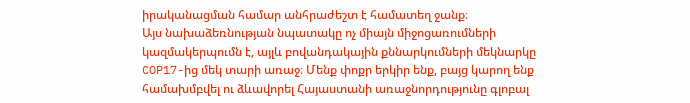իրականացման համար անհրաժեշտ է համատեղ ջանք։
Այս նախաձեռնության նպատակը ոչ միայն միջոցառումների կազմակերպումն է, այլև բովանդակային քննարկումների մեկնարկը COP17-ից մեկ տարի առաջ։ Մենք փոքր երկիր ենք, բայց կարող ենք համախմբվել ու ձևավորել Հայաստանի առաջնորդությունը գլոբալ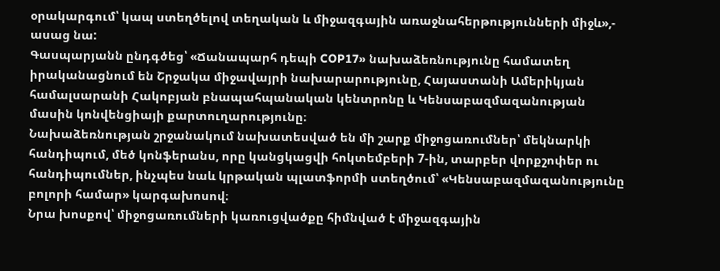օրակարգում՝ կապ ստեղծելով տեղական և միջազգային առաջնահերթությունների միջև»,- ասաց նա:
Գասպարյանն ընդգծեց՝ «Ճանապարհ դեպի COP17» նախաձեռնությունը համատեղ իրականացնում են Շրջակա միջավայրի նախարարությունը, Հայաստանի Ամերիկյան համալսարանի Հակոբյան բնապահպանական կենտրոնը և Կենսաբազմազանության մասին կոնվենցիայի քարտուղարությունը։
Նախաձեռնության շրջանակում նախատեսված են մի շարք միջոցառումներ՝ մեկնարկի հանդիպում, մեծ կոնֆերանս, որը կանցկացվի հոկտեմբերի 7-ին, տարբեր վորքշոփեր ու հանդիպումներ, ինչպես նաև կրթական պլատֆորմի ստեղծում՝ «Կենսաբազմազանությունը բոլորի համար» կարգախոսով։
Նրա խոսքով՝ միջոցառումների կառուցվածքը հիմնված է միջազգային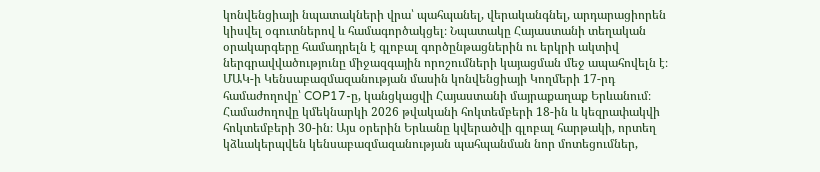կոնվենցիայի նպատակների վրա՝ պահպանել, վերականգնել, արդարացիորեն կիսվել օգուտներով և համագործակցել։ Նպատակը Հայաստանի տեղական օրակարգերը համադրելն է գլոբալ գործընթացներին ու երկրի ակտիվ ներգրավվածությունը միջազգային որոշումների կայացման մեջ ապահովելն է։
ՄԱԿ-ի Կենսաբազմազանության մասին կոնվենցիայի Կողմերի 17-րդ համաժողովը՝ COP17-ը, կանցկացվի Հայաստանի մայրաքաղաք Երևանում։ Համաժողովը կմեկնարկի 2026 թվականի հոկտեմբերի 18-ին և կեզրափակվի հոկտեմբերի 30-ին։ Այս օրերին Երևանը կվերածվի գլոբալ հարթակի, որտեղ կձևակերպվեն կենսաբազմազանության պահպանման նոր մոտեցումներ,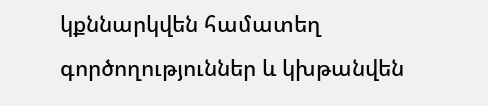կքննարկվեն համատեղ գործողություններ և կխթանվեն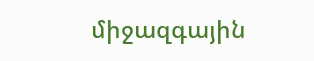միջազգային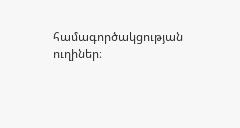համագործակցության ուղիներ։